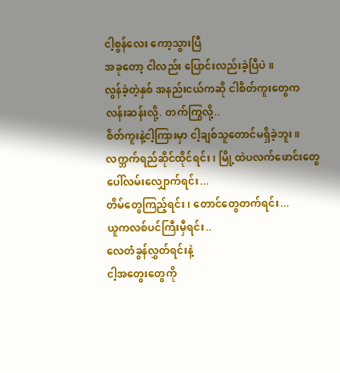ငါ့စွန်လေး ကော့သွားပြီ
အခုတော့ ငါလည်း ပြောင်းလည်းခဲ့ပြီပဲ။
လွန်ခဲ့တဲ့နှစ် အနည်းငယ်ကဆို ငါစိတ်ကူးတွေက လန်းဆန်းလို့. တက်ကြွလို့..
စိတ်ကူးနဲ့ငါ့ကြားမှာ ငါ့ချစ်သူတောင်မရှိခဲ့ဘူး။
လက္ဘက်ရည်ဆိုင်ထိုင်ရင်း၊ မြို့ထဲပလက်ဖောင်းတွေပေါ်လမ်းလျှောက်ရင်း...
တိမ်တွေကြည့်ရင်း၊ တောင်တွေတက်ရင်း...
ယူကလစ်ပင်ကြီးမှီရင်း..
လေတံခွန်လွှတ်ရင်းနဲ့
ငါ့အတွေးတွေကို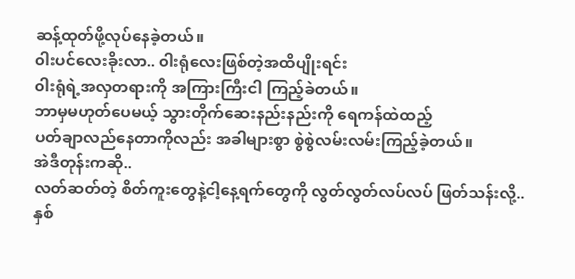ဆန့်ထုတ်ဖို့လုပ်နေခဲ့တယ်။
၀ါးပင်လေးခိုးလာ.. ၀ါးရုံလေးဖြစ်တဲ့အထိပျိုးရင်း
၀ါးရုံရဲ့အလှတရားကို အကြားကြီးငါ ကြည့်ခဲတယ်။
ဘာမှမဟုတ်ပေမယ့် သွားတိုက်ဆေးနည်းနည်းကို ရေကန်ထဲထည့်
ပတ်ချာလည်နေတာကိုလည်း အခါများစွာ စွဲစွဲလမ်းလမ်းကြည့်ခဲ့တယ်။
အဲဒီတုန်းကဆို..
လတ်ဆတ်တဲ့ စိတ်ကူးတွေနဲ့ငါ့နေ့ရက်တွေကို လွတ်လွတ်လပ်လပ် ဖြတ်သန်းလို့..
နှစ်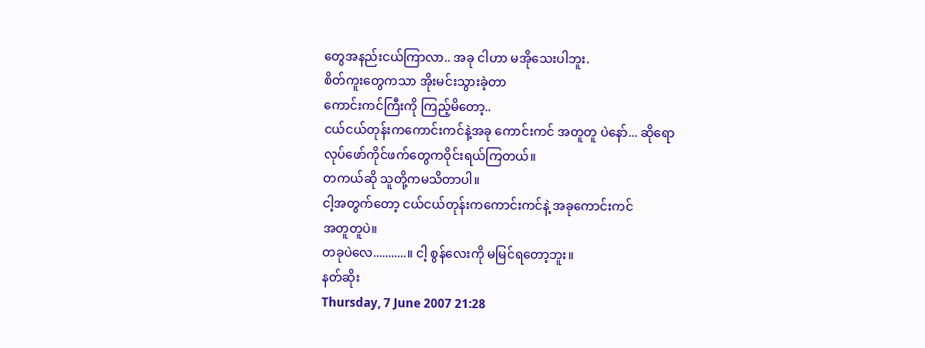တွေအနည်းငယ်ကြာလာ.. အခု ငါဟာ မအိုသေးပါဘူး.
စိတ်ကူးတွေကသာ အိုးမင်းသွားခဲ့တာ
ကောင်းကင်ကြီးကို ကြည့်မိတော့..
ငယ်ငယ်တုန်းကကောင်းကင်နဲ့အခု ကောင်းကင် အတူတူ ပဲနော်... ဆိုရော
လုပ်ဖော်ကိုင်ဖက်တွေကဝိုင်းရယ်ကြတယ်။
တကယ်ဆို သူတို့ကမသိတာပါ။
ငါ့အတွက်တော့ ငယ်ငယ်တုန်းကကောင်းကင်နဲ့ အခုကောင်းကင်
အတူတူပဲ။
တခုပဲလေ...........။ ငါ့ စွန်လေးကို မမြင်ရတော့ဘူး။
နတ်ဆိုး
Thursday, 7 June 2007 21:28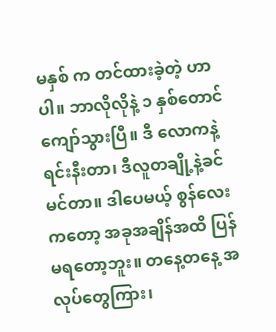မနှစ် က တင်ထားခဲ့တဲ့ ဟာပါ။ ဘာလိုလိုနဲ့ ၁ နှစ်တောင် ကျော်သွားပြီ။ ဒီ လောကနဲ့ရင်းနီးတာ၊ ဒီလူတချို့နဲ့ခင်မင်တာ။ ဒါပေမယ့် စွန်လေးကတော့ အခုအချိန်အထိ ပြန်မရတော့ဘူး။ တနေ့တနေ့ အလုပ်တွေကြား၊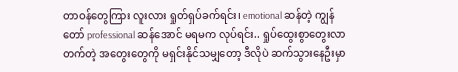တာဝန်တွေကြား လူးလား ရှုတ်ရှပ်ခက်ရင်း၊ emotional ဆန်တဲ့ ကျွန်တော် professional ဆန်အောင် မရမက လုပ်ရင်း.. ရှုပ်ထွေးစွာတွေးလာတက်တဲ့ အတွေးတွေကို မရှင်းနိုင်သမျှတော့ ဒီလိုပဲ ဆက်သွားနေဦးမှာ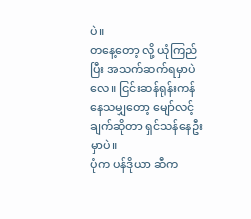ပဲ။
တနေ့တော့ လို့ ယုံကြည်ပြီး အသက်ဆက်ရမှာပဲလေ။ ငြင်းဆန်ရုန်းကန်နေသမျှတော့ မျော်လင့်ချက်ဆိုတာ ရှင်သန်နေဦးမှာပဲ။
ပုံက ပန်ဒိုယာ ဆီက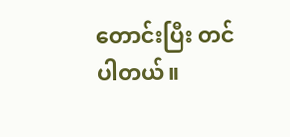တောင်းပြီး တင်ပါတယ်။